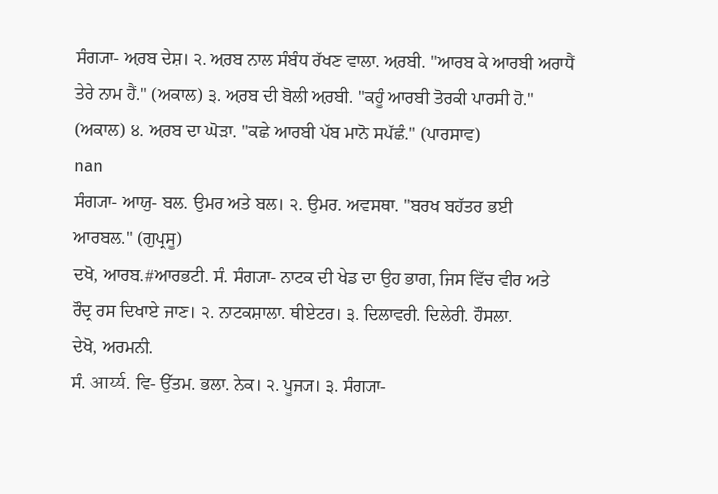ਸੰਗ੍ਯਾ- ਅ਼ਰਬ ਦੇਸ਼। ੨. ਅ਼ਰਬ ਨਾਲ ਸੰਬੰਧ ਰੱਖਣ ਵਾਲਾ. ਅ਼ਰਬੀ. "ਆਰਬ ਕੇ ਆਰਬੀ ਅਰਾਧੈਂ ਤੇਰੇ ਨਾਮ ਹੈਂ." (ਅਕਾਲ) ੩. ਅ਼ਰਬ ਦੀ ਬੋਲੀ ਅ਼ਰਬੀ. "ਕਹੂੰ ਆਰਬੀ ਤੋਰਕੀ ਪਾਰਸੀ ਹੋ." (ਅਕਾਲ) ੪. ਅ਼ਰਬ ਦਾ ਘੋੜਾ. "ਕਛੇ ਆਰਬੀ ਪੱਬ ਮਾਨੋ ਸਪੱਛੰ." (ਪਾਰਸਾਵ)
nan
ਸੰਗ੍ਯਾ- ਆਯੁ- ਬਲ. ਉਮਰ ਅਤੇ ਬਲ। ੨. ਉਮਰ. ਅਵਸਥਾ. "ਬਰਖ ਬਹੱਤਰ ਭਈ ਆਰਬਲ." (ਗੁਪ੍ਰਸੂ)
ਦਖੋ, ਆਰਬ.#ਆਰਭਟੀ. ਸੰ. ਸੰਗ੍ਯਾ- ਨਾਟਕ ਦੀ ਖੇਡ ਦਾ ਉਹ ਭਾਗ, ਜਿਸ ਵਿੱਚ ਵੀਰ ਅਤੇ ਰੌਦ੍ਰ ਰਸ ਦਿਖਾਏ ਜਾਣ। ੨. ਨਾਟਕਸ਼ਾਲਾ. ਥੀਏਟਰ। ੩. ਦਿਲਾਵਰੀ. ਦਿਲੇਰੀ. ਹੌਸਲਾ.
ਦੇਖੋ, ਅਰਮਨੀ.
ਸੰ. आर्य्य. ਵਿ- ਉੱਤਮ. ਭਲਾ. ਨੇਕ। ੨. ਪੂਜ੍ਯ। ੩. ਸੰਗ੍ਯਾ-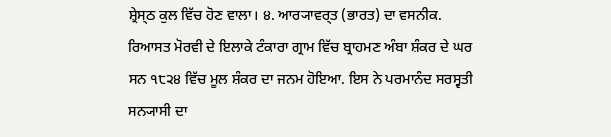ਸ਼੍ਰੇਸ੍ਠ ਕੁਲ ਵਿੱਚ ਹੋਣ ਵਾਲਾ। ੪. ਆਰ੍ਯਾਵਰ੍ਤ (ਭਾਰਤ) ਦਾ ਵਸਨੀਕ.
ਰਿਆਸਤ ਮੋਰਵੀ ਦੇ ਇਲਾਕੇ ਟੰਕਾਰਾ ਗ੍ਰਾਮ ਵਿੱਚ ਬ੍ਰਾਹਮਣ ਅੰਬਾ ਸ਼ੰਕਰ ਦੇ ਘਰ ਸਨ ੧੮੨੪ ਵਿੱਚ ਮੂਲ ਸ਼ੰਕਰ ਦਾ ਜਨਮ ਹੋਇਆ. ਇਸ ਨੇ ਪਰਮਾਨੰਦ ਸਰਸ੍ਵਤੀ ਸਨ੍ਯਾਸੀ ਦਾ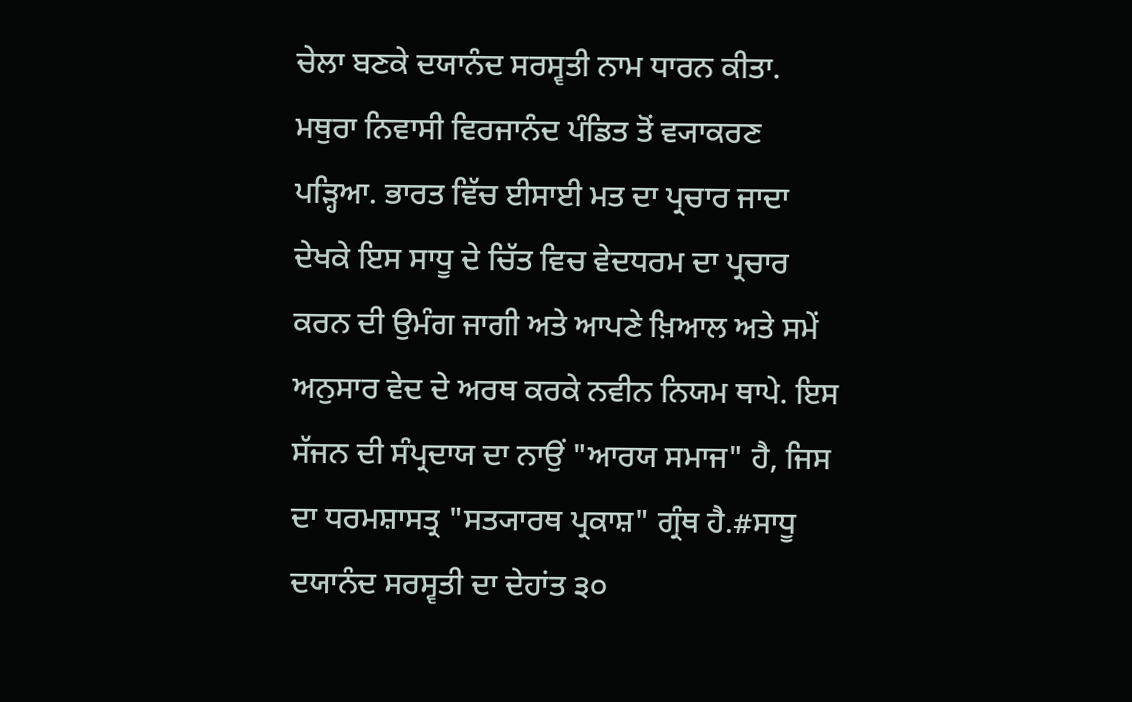ਚੇਲਾ ਬਣਕੇ ਦਯਾਨੰਦ ਸਰਸ੍ਵਤੀ ਨਾਮ ਧਾਰਨ ਕੀਤਾ. ਮਥੁਰਾ ਨਿਵਾਸੀ ਵਿਰਜਾਨੰਦ ਪੰਡਿਤ ਤੋਂ ਵ੍ਯਾਕਰਣ ਪੜ੍ਹਿਆ. ਭਾਰਤ ਵਿੱਚ ਈਸਾਈ ਮਤ ਦਾ ਪ੍ਰਚਾਰ ਜਾਦਾ ਦੇਖਕੇ ਇਸ ਸਾਧੂ ਦੇ ਚਿੱਤ ਵਿਚ ਵੇਦਧਰਮ ਦਾ ਪ੍ਰਚਾਰ ਕਰਨ ਦੀ ਉਮੰਗ ਜਾਗੀ ਅਤੇ ਆਪਣੇ ਖ਼ਿਆਲ ਅਤੇ ਸਮੇਂ ਅਨੁਸਾਰ ਵੇਦ ਦੇ ਅਰਥ ਕਰਕੇ ਨਵੀਨ ਨਿਯਮ ਥਾਪੇ. ਇਸ ਸੱਜਨ ਦੀ ਸੰਪ੍ਰਦਾਯ ਦਾ ਨਾਉਂ "ਆਰਯ ਸਮਾਜ" ਹੈ, ਜਿਸ ਦਾ ਧਰਮਸ਼ਾਸਤ੍ਰ "ਸਤ੍ਯਾਰਥ ਪ੍ਰਕਾਸ਼" ਗ੍ਰੰਥ ਹੈ.#ਸਾਧੂ ਦਯਾਨੰਦ ਸਰਸ੍ਵਤੀ ਦਾ ਦੇਹਾਂਤ ੩੦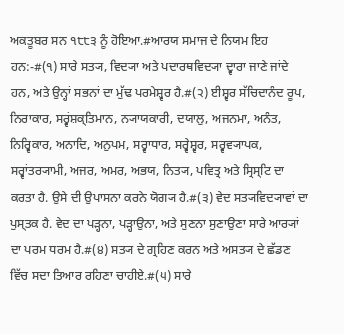ਅਕਤੂਬਰ ਸਨ ੧੮੮੩ ਨੂੰ ਹੋਇਆ.#ਆਰਯ ਸਮਾਜ ਦੇ ਨਿਯਮ ਇਹ ਹਨ:-#(੧) ਸਾਰੇ ਸਤ੍ਯ, ਵਿਦ੍ਯਾ ਅਤੇ ਪਦਾਰਥਵਿਦ੍ਯਾ ਦ੍ਵਾਰਾ ਜਾਣੇ ਜਾਂਦੇ ਹਨ, ਅਤੇ ਉਨ੍ਹਾਂ ਸਭਨਾਂ ਦਾ ਮੁੱਢ ਪਰਮੇਸ਼੍ਵਰ ਹੈ.#(੨) ਈਸ਼੍ਵਰ ਸੱਚਿਦਾਨੰਦ ਰੂਪ, ਨਿਰਾਕਾਰ, ਸਰ੍ਵਂਸ਼ਕ੍ਤਿਮਾਨ, ਨ੍ਯਾਯਕਾਰੀ, ਦਯਾਲੁ, ਅਜਨਮਾ, ਅਨੰਤ, ਨਿਰ੍ਵਿਕਾਰ, ਅਨਾਦਿ, ਅਨੁਪਮ, ਸਰ੍ਵਾਧਾਰ, ਸਰ੍ਵੇਸ਼੍ਵਰ, ਸਰ੍ਵਵ੍ਯਾਪਕ, ਸਰ੍ਵਾਂਤਰ੍ਯਾਮੀ, ਅਜਰ, ਅਮਰ, ਅਭਯ, ਨਿਤ੍ਯ, ਪਵਿਤ੍ਰ ਅਤੇ ਸ੍ਰਿਸ੍ਟਿ ਦਾ ਕਰਤਾ ਹੈ. ਉਸੇ ਦੀ ਉਪਾਸਨਾ ਕਰਨੇ ਯੋਗ੍ਯ ਹੈ.#(੩) ਵੇਦ ਸਤ੍ਯਵਿਦ੍ਯਾਵਾਂ ਦਾ ਪੁਸ੍ਤਕ ਹੈ. ਵੇਦ ਦਾ ਪੜ੍ਹਨਾ, ਪੜ੍ਹਾਉਨਾ, ਅਤੇ ਸੁਣਨਾ ਸੁਣਾਉਣਾ ਸਾਰੇ ਆਰ੍ਯਾਂ ਦਾ ਪਰਮ ਧਰਮ ਹੈ.#(੪) ਸਤ੍ਯ ਦੇ ਗ੍ਰਹਿਣ ਕਰਨ ਅਤੇ ਅਸਤ੍ਯ ਦੇ ਛੱਡਣ ਵਿੱਚ ਸਦਾ ਤਿਆਰ ਰਹਿਣਾ ਚਾਹੀਏ.#(੫) ਸਾਰੇ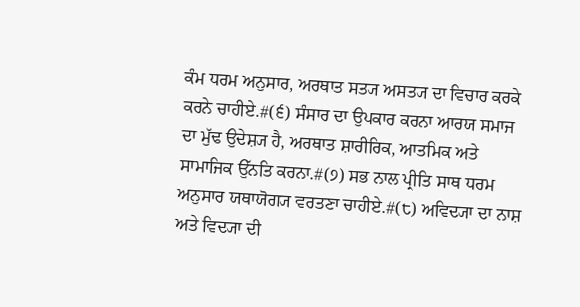ਕੰਮ ਧਰਮ ਅਨੁਸਾਰ, ਅਰਥਾਤ ਸਤ੍ਯ ਅਸਤ੍ਯ ਦਾ ਵਿਚਾਰ ਕਰਕੇ ਕਰਨੇ ਚਾਹੀਏ.#(੬) ਸੰਸਾਰ ਦਾ ਉਪਕਾਰ ਕਰਨਾ ਆਰਯ ਸਮਾਜ ਦਾ ਮੁੱਢ ਉਦੇਸ਼੍ਯ ਹੈ, ਅਰਥਾਤ ਸ਼ਾਰੀਰਿਕ, ਆਤਮਿਕ ਅਤੇ ਸਾਮਾਜਿਕ ਉੱਨਤਿ ਕਰਨਾ.#(੭) ਸਭ ਨਾਲ ਪ੍ਰੀਤਿ ਸਾਥ ਧਰਮ ਅਨੁਸਾਰ ਯਥਾਯੋਗ੍ਯ ਵਰਤਣਾ ਚਾਹੀਏ.#(੮) ਅਵਿਦ੍ਯਾ ਦਾ ਨਾਸ਼ ਅਤੇ ਵਿਦ੍ਯਾ ਦੀ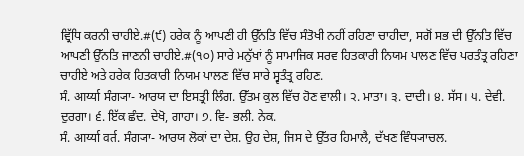ਵ੍ਰਿੱਧਿ ਕਰਨੀ ਚਾਹੀਏ.#(੯) ਹਰੇਕ ਨੂੰ ਆਪਣੀ ਹੀ ਉੱਨਤਿ ਵਿੱਚ ਸੰਤੋਖੀ ਨਹੀਂ ਰਹਿਣਾ ਚਾਹੀਦਾ, ਸਗੋਂ ਸਭ ਦੀ ਉੱਨਤਿ ਵਿੱਚ ਆਪਣੀ ਉੱਨਤਿ ਜਾਣਨੀ ਚਾਹੀਏ.#(੧੦) ਸਾਰੇ ਮਨੁੱਖਾਂ ਨੂੰ ਸਾਮਾਜਿਕ ਸਰਵ ਹਿਤਕਾਰੀ ਨਿਯਮ ਪਾਲਣ ਵਿੱਚ ਪਰਤੰਤ੍ਰ ਰਹਿਣਾ ਚਾਹੀਏ ਅਤੇ ਹਰੇਕ ਹਿਤਕਾਰੀ ਨਿਯਮ ਪਾਲਣ ਵਿੱਚ ਸਾਰੇ ਸ੍ਵਤੰਤ੍ਰ ਰਹਿਣ.
ਸੰ. आर्य्या ਸੰਗ੍ਯਾ- ਆਰਯ ਦਾ ਇਸਤ੍ਰੀ ਲਿੰਗ. ਉੱਤਮ ਕੁਲ ਵਿੱਚ ਹੋਣ ਵਾਲੀ। ੨. ਮਾਤਾ। ੩. ਦਾਦੀ। ੪. ਸੱਸ। ੫. ਦੇਵੀ. ਦੁਰਗਾ। ੬. ਇੱਕ ਛੰਦ. ਦੇਖੋ, ਗਾਹਾ। ੭. ਵਿ- ਭਲੀ. ਨੇਕ.
ਸੰ. आर्य्या वर्त. ਸੰਗ੍ਯਾ- ਆਰਯ ਲੋਕਾਂ ਦਾ ਦੇਸ਼. ਉਹ ਦੇਸ਼, ਜਿਸ ਦੇ ਉੱਤਰ ਹਿਮਾਲੈ, ਦੱਖਣ ਵਿੰਧ੍ਯਾਚਲ.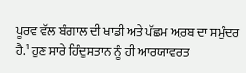ਪੂਰਵ ਵੱਲ ਬੰਗਾਲ ਦੀ ਖਾਡੀ ਅਤੇ ਪੱਛਮ ਅ਼ਰਬ ਦਾ ਸਮੁੰਦਰ ਹੈ.¹ ਹੁਣ ਸਾਰੇ ਹਿੰਦੁਸਤਾਨ ਨੂੰ ਹੀ ਆਰਯਾਵਰਤ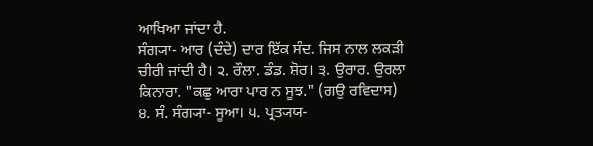ਆਖਿਆ ਜਾਂਦਾ ਹੈ.
ਸੰਗ੍ਯਾ- ਆਰ (ਦੰਦੇ) ਦਾਰ ਇੱਕ ਸੰਦ. ਜਿਸ ਨਾਲ ਲਕੜੀ ਚੀਰੀ ਜਾਂਦੀ ਹੈ। ੨. ਰੌਲਾ. ਡੰਡ. ਸ਼ੋਰ। ੩. ਉਰਾਰ. ਉਰਲਾ ਕਿਨਾਰਾ. "ਕਛੁ ਆਰਾ ਪਾਰ ਨ ਸੂਝ." (ਗਉ ਰਵਿਦਾਸ) ੪. ਸੰ. ਸੰਗ੍ਯਾ- ਸੂਆ। ੫. ਪ੍ਰਤ੍ਯਯ-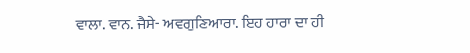ਵਾਲਾ. ਵਾਨ. ਜੈਸੇ- ਅਵਗੁਣਿਆਰਾ. ਇਹ ਹਾਰਾ ਦਾ ਹੀ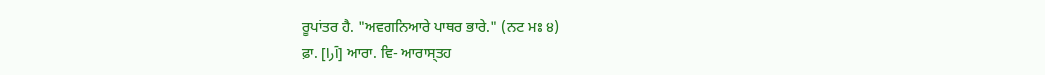ਰੂਪਾਂਤਰ ਹੈ. "ਅਵਗਨਿਆਰੇ ਪਾਥਰ ਭਾਰੇ." (ਨਟ ਮਃ ੪)
ਫ਼ਾ. [آرا] ਆਰਾ. ਵਿ- ਆਰਾਸ੍ਤਹ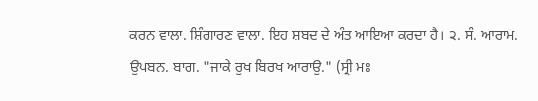ਕਰਨ ਵਾਲਾ. ਸ਼ਿੰਗਾਰਣ ਵਾਲਾ. ਇਹ ਸ਼ਬਦ ਦੇ ਅੰਤ ਆਇਆ ਕਰਦਾ ਹੈ। ੨. ਸੰ. ਆਰਾਮ. ਉਪਬਨ. ਬਾਗ. "ਜਾਕੇ ਰੁਖ ਬਿਰਖ ਆਰਾਉ." (ਸ੍ਰੀ ਮਃ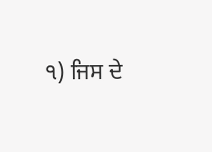੧) ਜਿਸ ਦੇ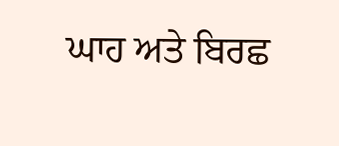ਘਾਹ ਅਤੇ ਬਿਰਛ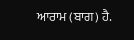ਆਰਾਮ (ਬਾਗ) ਹੈ.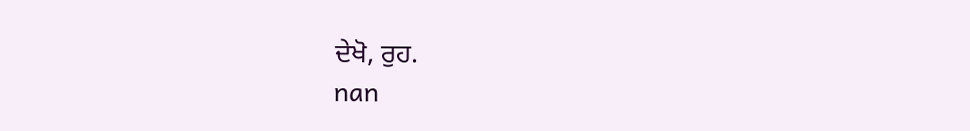ਦੇਖੋ, ਰੁਹ.
nan